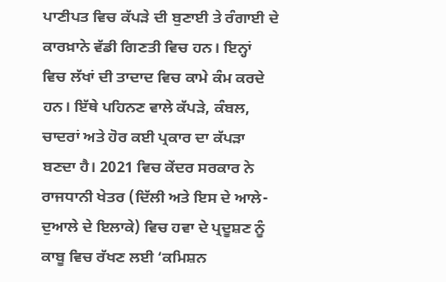ਪਾਣੀਪਤ ਵਿਚ ਕੱਪੜੇ ਦੀ ਬੁਣਾਈ ਤੇ ਰੰਗਾਈ ਦੇ ਕਾਰਖ਼ਾਨੇ ਵੱਡੀ ਗਿਣਤੀ ਵਿਚ ਹਨ। ਇਨ੍ਹਾਂ ਵਿਚ ਲੱਖਾਂ ਦੀ ਤਾਦਾਦ ਵਿਚ ਕਾਮੇ ਕੰਮ ਕਰਦੇ ਹਨ। ਇੱਥੇ ਪਹਿਨਣ ਵਾਲੇ ਕੱਪੜੇ, ਕੰਬਲ, ਚਾਦਰਾਂ ਅਤੇ ਹੋਰ ਕਈ ਪ੍ਰਕਾਰ ਦਾ ਕੱਪੜਾ ਬਣਦਾ ਹੈ। 2021 ਵਿਚ ਕੇਂਦਰ ਸਰਕਾਰ ਨੇ ਰਾਜਧਾਨੀ ਖੇਤਰ (ਦਿੱਲੀ ਅਤੇ ਇਸ ਦੇ ਆਲੇ-ਦੁਆਲੇ ਦੇ ਇਲਾਕੇ) ਵਿਚ ਹਵਾ ਦੇ ਪ੍ਰਦੂਸ਼ਣ ਨੂੰ ਕਾਬੂ ਵਿਚ ਰੱਖਣ ਲਈ ‘ਕਮਿਸ਼ਨ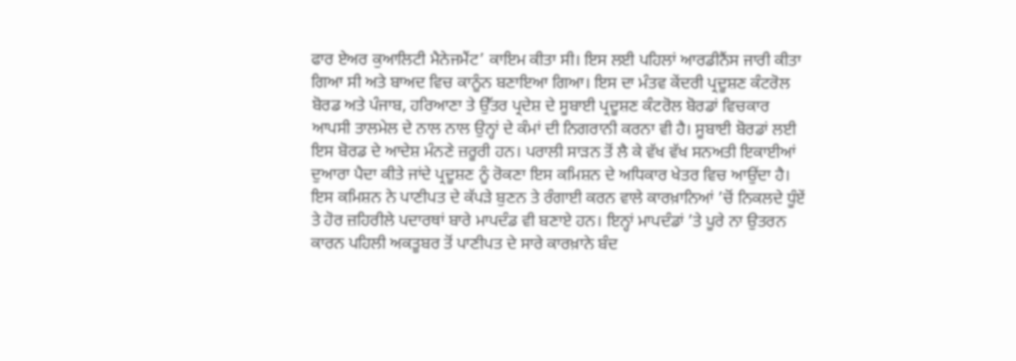ਫਾਰ ਏਅਰ ਕੁਆਲਿਟੀ ਮੈਨੇਜਮੈਂਟ’ ਕਾਇਮ ਕੀਤਾ ਸੀ। ਇਸ ਲਈ ਪਹਿਲਾਂ ਆਰਡੀਨੈਂਸ ਜਾਰੀ ਕੀਤਾ ਗਿਆ ਸੀ ਅਤੇ ਬਾਅਦ ਵਿਚ ਕਾਨੂੰਨ ਬਣਾਇਆ ਗਿਆ। ਇਸ ਦਾ ਮੰਤਵ ਕੇਂਦਰੀ ਪ੍ਰਦੂਸ਼ਣ ਕੰਟਰੋਲ ਬੋਰਡ ਅਤੇ ਪੰਜਾਬ, ਹਰਿਆਣਾ ਤੇ ਉੱਤਰ ਪ੍ਰਦੇਸ਼ ਦੇ ਸੂਬਾਈ ਪ੍ਰਦੂਸ਼ਣ ਕੰਟਰੋਲ ਬੋਰਡਾਂ ਵਿਚਕਾਰ ਆਪਸੀ ਤਾਲਮੇਲ ਦੇ ਨਾਲ ਨਾਲ ਉਨ੍ਹਾਂ ਦੇ ਕੰਮਾਂ ਦੀ ਨਿਗਰਾਨੀ ਕਰਨਾ ਵੀ ਹੈ। ਸੂਬਾਈ ਬੋਰਡਾਂ ਲਈ ਇਸ ਬੋਰਡ ਦੇ ਆਦੇਸ਼ ਮੰਨਣੇ ਜ਼ਰੂਰੀ ਹਨ। ਪਰਾਲੀ ਸਾੜਨ ਤੋਂ ਲੈ ਕੇ ਵੱਖ ਵੱਖ ਸਨਅਤੀ ਇਕਾਈਆਂ ਦੁਆਰਾ ਪੈਦਾ ਕੀਤੇ ਜਾਂਦੇ ਪ੍ਰਦੂਸ਼ਣ ਨੂੰ ਰੋਕਣਾ ਇਸ ਕਮਿਸ਼ਨ ਦੇ ਅਧਿਕਾਰ ਖੇਤਰ ਵਿਚ ਆਉਂਦਾ ਹੈ। ਇਸ ਕਮਿਸ਼ਨ ਨੇ ਪਾਣੀਪਤ ਦੇ ਕੱਪੜੇ ਬੁਣਨ ਤੇ ਰੰਗਾਈ ਕਰਨ ਵਾਲੇ ਕਾਰਖ਼ਾਨਿਆਂ ’ਚੋਂ ਨਿਕਲਦੇ ਧੂੰਏਂ ਤੇ ਹੋਰ ਜ਼ਹਿਰੀਲੇ ਪਦਾਰਥਾਂ ਬਾਰੇ ਮਾਪਦੰਡ ਵੀ ਬਣਾਏ ਹਨ। ਇਨ੍ਹਾਂ ਮਾਪਦੰਡਾਂ ’ਤੇ ਪੂਰੇ ਨਾ ਉਤਰਨ ਕਾਰਨ ਪਹਿਲੀ ਅਕਤੂਬਰ ਤੋਂ ਪਾਣੀਪਤ ਦੇ ਸਾਰੇ ਕਾਰਖ਼ਾਨੇ ਬੰਦ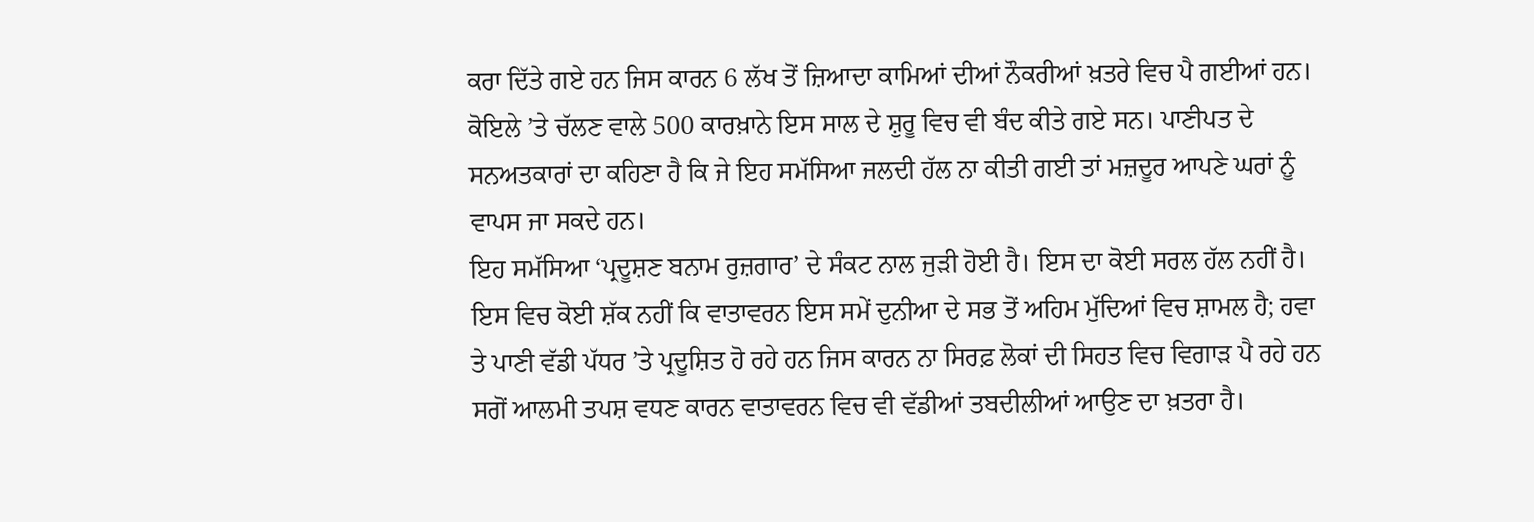ਕਰਾ ਦਿੱਤੇ ਗਏ ਹਨ ਜਿਸ ਕਾਰਨ 6 ਲੱਖ ਤੋਂ ਜ਼ਿਆਦਾ ਕਾਮਿਆਂ ਦੀਆਂ ਨੌਕਰੀਆਂ ਖ਼ਤਰੇ ਵਿਚ ਪੈ ਗਈਆਂ ਹਨ। ਕੋਇਲੇ ’ਤੇ ਚੱਲਣ ਵਾਲੇ 500 ਕਾਰਖ਼ਾਨੇ ਇਸ ਸਾਲ ਦੇ ਸ਼ੁਰੂ ਵਿਚ ਵੀ ਬੰਦ ਕੀਤੇ ਗਏ ਸਨ। ਪਾਣੀਪਤ ਦੇ ਸਨਅਤਕਾਰਾਂ ਦਾ ਕਹਿਣਾ ਹੈ ਕਿ ਜੇ ਇਹ ਸਮੱਸਿਆ ਜਲਦੀ ਹੱਲ ਨਾ ਕੀਤੀ ਗਈ ਤਾਂ ਮਜ਼ਦੂਰ ਆਪਣੇ ਘਰਾਂ ਨੂੰ ਵਾਪਸ ਜਾ ਸਕਦੇ ਹਨ।
ਇਹ ਸਮੱਸਿਆ ‘ਪ੍ਰਦੂਸ਼ਣ ਬਨਾਮ ਰੁਜ਼ਗਾਰ’ ਦੇ ਸੰਕਟ ਨਾਲ ਜੁੜੀ ਹੋਈ ਹੈ। ਇਸ ਦਾ ਕੋਈ ਸਰਲ ਹੱਲ ਨਹੀਂ ਹੈ। ਇਸ ਵਿਚ ਕੋਈ ਸ਼ੱਕ ਨਹੀਂ ਕਿ ਵਾਤਾਵਰਨ ਇਸ ਸਮੇਂ ਦੁਨੀਆ ਦੇ ਸਭ ਤੋਂ ਅਹਿਮ ਮੁੱਦਿਆਂ ਵਿਚ ਸ਼ਾਮਲ ਹੈ; ਹਵਾ ਤੇ ਪਾਣੀ ਵੱਡੀ ਪੱਧਰ ’ਤੇ ਪ੍ਰਦੂਸ਼ਿਤ ਹੋ ਰਹੇ ਹਨ ਜਿਸ ਕਾਰਨ ਨਾ ਸਿਰਫ਼ ਲੋਕਾਂ ਦੀ ਸਿਹਤ ਵਿਚ ਵਿਗਾੜ ਪੈ ਰਹੇ ਹਨ ਸਗੋਂ ਆਲਮੀ ਤਪਸ਼ ਵਧਣ ਕਾਰਨ ਵਾਤਾਵਰਨ ਵਿਚ ਵੀ ਵੱਡੀਆਂ ਤਬਦੀਲੀਆਂ ਆਉਣ ਦਾ ਖ਼ਤਰਾ ਹੈ।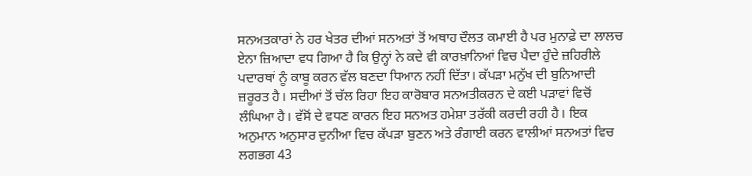ਸਨਅਤਕਾਰਾਂ ਨੇ ਹਰ ਖੇਤਰ ਦੀਆਂ ਸਨਅਤਾਂ ਤੋਂ ਅਥਾਹ ਦੌਲਤ ਕਮਾਈ ਹੈ ਪਰ ਮੁਨਾਫ਼ੇ ਦਾ ਲਾਲਚ ਏਨਾ ਜ਼ਿਆਦਾ ਵਧ ਗਿਆ ਹੈ ਕਿ ਉਨ੍ਹਾਂ ਨੇ ਕਦੇ ਵੀ ਕਾਰਖ਼ਾਨਿਆਂ ਵਿਚ ਪੈਦਾ ਹੁੰਦੇ ਜ਼ਹਿਰੀਲੇ ਪਦਾਰਥਾਂ ਨੂੰ ਕਾਬੂ ਕਰਨ ਵੱਲ ਬਣਦਾ ਧਿਆਨ ਨਹੀਂ ਦਿੱਤਾ। ਕੱਪੜਾ ਮਨੁੱਖ ਦੀ ਬੁਨਿਆਦੀ ਜ਼ਰੂਰਤ ਹੈ। ਸਦੀਆਂ ਤੋਂ ਚੱਲ ਰਿਹਾ ਇਹ ਕਾਰੋਬਾਰ ਸਨਅਤੀਕਰਨ ਦੇ ਕਈ ਪੜਾਵਾਂ ਵਿਚੋਂ ਲੰਘਿਆ ਹੈ। ਵੱਸੋਂ ਦੇ ਵਧਣ ਕਾਰਨ ਇਹ ਸਨਅਤ ਹਮੇਸ਼ਾ ਤਰੱਕੀ ਕਰਦੀ ਰਹੀ ਹੈ। ਇਕ ਅਨੁਮਾਨ ਅਨੁਸਾਰ ਦੁਨੀਆ ਵਿਚ ਕੱਪੜਾ ਬੁਣਨ ਅਤੇ ਰੰਗਾਈ ਕਰਨ ਵਾਲੀਆਂ ਸਨਅਤਾਂ ਵਿਚ ਲਗਭਗ 43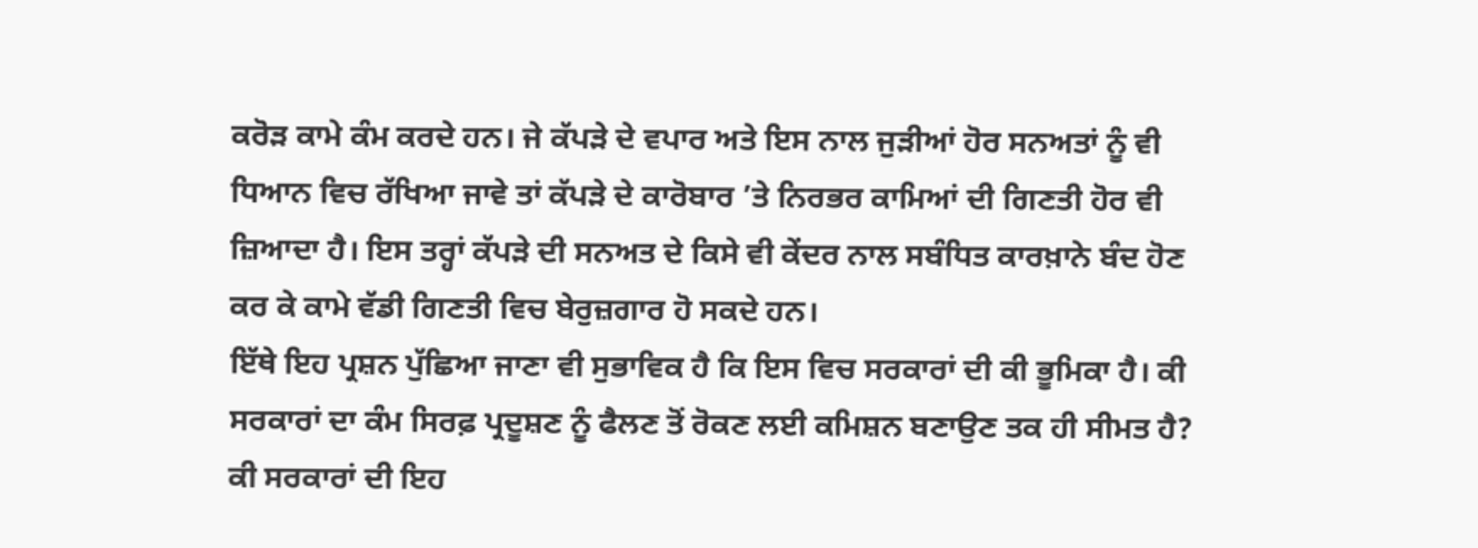ਕਰੋੜ ਕਾਮੇ ਕੰਮ ਕਰਦੇ ਹਨ। ਜੇ ਕੱਪੜੇ ਦੇ ਵਪਾਰ ਅਤੇ ਇਸ ਨਾਲ ਜੁੜੀਆਂ ਹੋਰ ਸਨਅਤਾਂ ਨੂੰ ਵੀ ਧਿਆਨ ਵਿਚ ਰੱਖਿਆ ਜਾਵੇ ਤਾਂ ਕੱਪੜੇ ਦੇ ਕਾਰੋਬਾਰ ’ਤੇ ਨਿਰਭਰ ਕਾਮਿਆਂ ਦੀ ਗਿਣਤੀ ਹੋਰ ਵੀ ਜ਼ਿਆਦਾ ਹੈ। ਇਸ ਤਰ੍ਹਾਂ ਕੱਪੜੇ ਦੀ ਸਨਅਤ ਦੇ ਕਿਸੇ ਵੀ ਕੇਂਦਰ ਨਾਲ ਸਬੰਧਿਤ ਕਾਰਖ਼ਾਨੇ ਬੰਦ ਹੋਣ ਕਰ ਕੇ ਕਾਮੇ ਵੱਡੀ ਗਿਣਤੀ ਵਿਚ ਬੇਰੁਜ਼ਗਾਰ ਹੋ ਸਕਦੇ ਹਨ।
ਇੱਥੇ ਇਹ ਪ੍ਰਸ਼ਨ ਪੁੱਛਿਆ ਜਾਣਾ ਵੀ ਸੁਭਾਵਿਕ ਹੈ ਕਿ ਇਸ ਵਿਚ ਸਰਕਾਰਾਂ ਦੀ ਕੀ ਭੂਮਿਕਾ ਹੈ। ਕੀ ਸਰਕਾਰਾਂ ਦਾ ਕੰਮ ਸਿਰਫ਼ ਪ੍ਰਦੂਸ਼ਣ ਨੂੰ ਫੈਲਣ ਤੋਂ ਰੋਕਣ ਲਈ ਕਮਿਸ਼ਨ ਬਣਾਉਣ ਤਕ ਹੀ ਸੀਮਤ ਹੈ? ਕੀ ਸਰਕਾਰਾਂ ਦੀ ਇਹ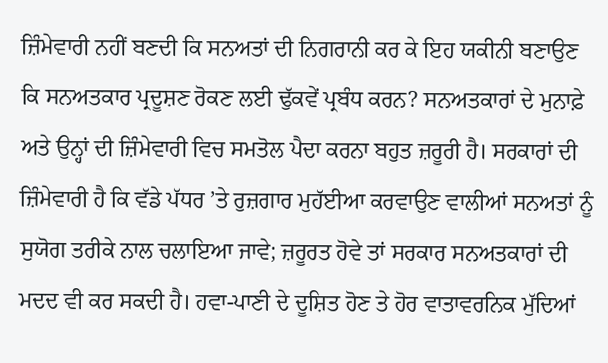ਜ਼ਿੰਮੇਵਾਰੀ ਨਹੀਂ ਬਣਦੀ ਕਿ ਸਨਅਤਾਂ ਦੀ ਨਿਗਰਾਨੀ ਕਰ ਕੇ ਇਹ ਯਕੀਨੀ ਬਣਾਉਣ ਕਿ ਸਨਅਤਕਾਰ ਪ੍ਰਦੂਸ਼ਣ ਰੋਕਣ ਲਈ ਢੁੱਕਵੇਂ ਪ੍ਰਬੰਧ ਕਰਨ? ਸਨਅਤਕਾਰਾਂ ਦੇ ਮੁਨਾਫ਼ੇ ਅਤੇ ਉਨ੍ਹਾਂ ਦੀ ਜ਼ਿੰਮੇਵਾਰੀ ਵਿਚ ਸਮਤੋਲ ਪੈਦਾ ਕਰਨਾ ਬਹੁਤ ਜ਼ਰੂਰੀ ਹੈ। ਸਰਕਾਰਾਂ ਦੀ ਜ਼ਿੰਮੇਵਾਰੀ ਹੈ ਕਿ ਵੱਡੇ ਪੱਧਰ ’ਤੇ ਰੁਜ਼ਗਾਰ ਮੁਹੱਈਆ ਕਰਵਾਉਣ ਵਾਲੀਆਂ ਸਨਅਤਾਂ ਨੂੰ ਸੁਯੋਗ ਤਰੀਕੇ ਨਾਲ ਚਲਾਇਆ ਜਾਵੇ; ਜ਼ਰੂਰਤ ਹੋਵੇ ਤਾਂ ਸਰਕਾਰ ਸਨਅਤਕਾਰਾਂ ਦੀ ਮਦਦ ਵੀ ਕਰ ਸਕਦੀ ਹੈ। ਹਵਾ-ਪਾਣੀ ਦੇ ਦੂਸ਼ਿਤ ਹੋਣ ਤੇ ਹੋਰ ਵਾਤਾਵਰਨਿਕ ਮੁੱਦਿਆਂ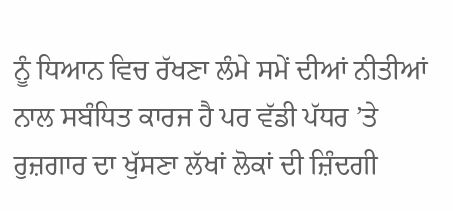ਨੂੰ ਧਿਆਨ ਵਿਚ ਰੱਖਣਾ ਲੰਮੇ ਸਮੇਂ ਦੀਆਂ ਨੀਤੀਆਂ ਨਾਲ ਸਬੰਧਿਤ ਕਾਰਜ ਹੈ ਪਰ ਵੱਡੀ ਪੱਧਰ ’ਤੇ ਰੁਜ਼ਗਾਰ ਦਾ ਖੁੱਸਣਾ ਲੱਖਾਂ ਲੋਕਾਂ ਦੀ ਜ਼ਿੰਦਗੀ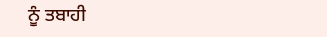ਨੂੰ ਤਬਾਹੀ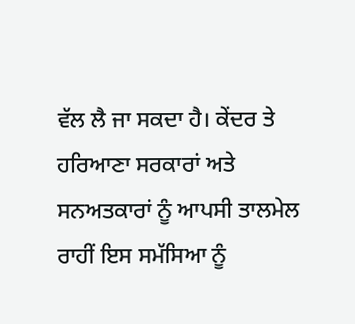ਵੱਲ ਲੈ ਜਾ ਸਕਦਾ ਹੈ। ਕੇਂਦਰ ਤੇ ਹਰਿਆਣਾ ਸਰਕਾਰਾਂ ਅਤੇ ਸਨਅਤਕਾਰਾਂ ਨੂੰ ਆਪਸੀ ਤਾਲਮੇਲ ਰਾਹੀਂ ਇਸ ਸਮੱਸਿਆ ਨੂੰ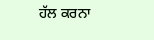ਹੱਲ ਕਰਨਾ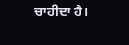ਚਾਹੀਦਾ ਹੈ।